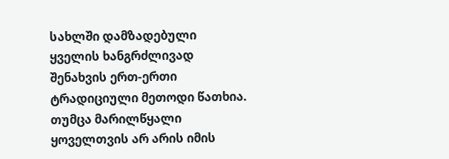სახლში დამზადებული ყველის ხანგრძლივად შენახვის ერთ-ერთი ტრადიციული მეთოდი წათხია. თუმცა მარილწყალი ყოველთვის არ არის იმის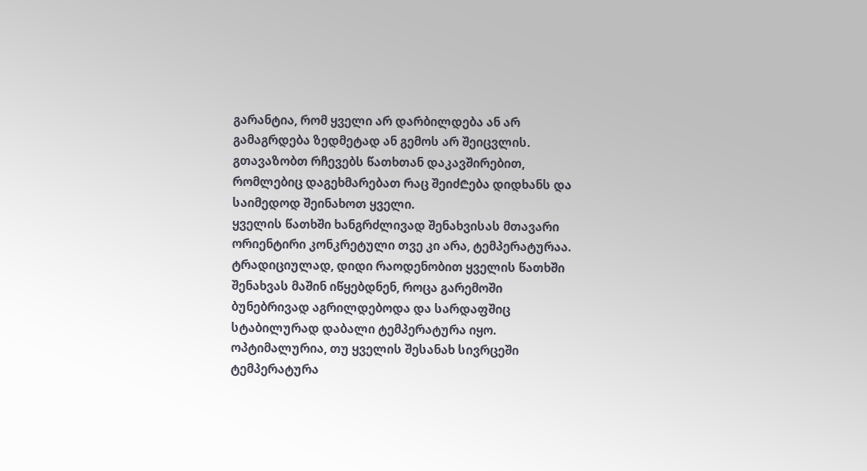გარანტია, რომ ყველი არ დარბილდება ან არ გამაგრდება ზედმეტად ან გემოს არ შეიცვლის. გთავაზობთ რჩევებს წათხთან დაკავშირებით, რომლებიც დაგეხმარებათ რაც შეიძ₾ება დიდხანს და საიმედოდ შეინახოთ ყველი.
ყველის წათხში ხანგრძლივად შენახვისას მთავარი ორიენტირი კონკრეტული თვე კი არა, ტემპერატურაა. ტრადიციულად, დიდი რაოდენობით ყველის წათხში შენახვას მაშინ იწყებდნენ, როცა გარემოში ბუნებრივად აგრილდებოდა და სარდაფშიც სტაბილურად დაბალი ტემპერატურა იყო.
ოპტიმალურია, თუ ყველის შესანახ სივრცეში ტემპერატურა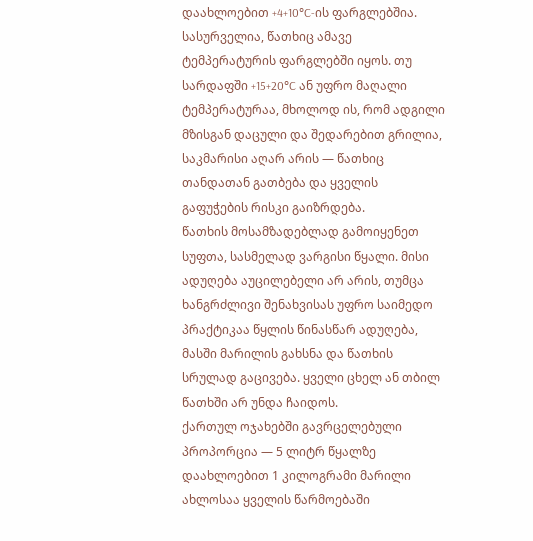დაახლოებით +4+10°C-ის ფარგლებშია. სასურველია, წათხიც ამავე ტემპერატურის ფარგლებში იყოს. თუ სარდაფში +15+20°C ან უფრო მაღალი ტემპერატურაა, მხოლოდ ის, რომ ადგილი მზისგან დაცული და შედარებით გრილია, საკმარისი აღარ არის — წათხიც თანდათან გათბება და ყველის გაფუჭების რისკი გაიზრდება.
წათხის მოსამზადებლად გამოიყენეთ სუფთა, სასმელად ვარგისი წყალი. მისი ადუღება აუცილებელი არ არის, თუმცა ხანგრძლივი შენახვისას უფრო საიმედო პრაქტიკაა წყლის წინასწარ ადუღება, მასში მარილის გახსნა და წათხის სრულად გაცივება. ყველი ცხელ ან თბილ წათხში არ უნდა ჩაიდოს.
ქართულ ოჯახებში გავრცელებული პროპორცია — 5 ლიტრ წყალზე დაახლოებით 1 კილოგრამი მარილი ახლოსაა ყველის წარმოებაში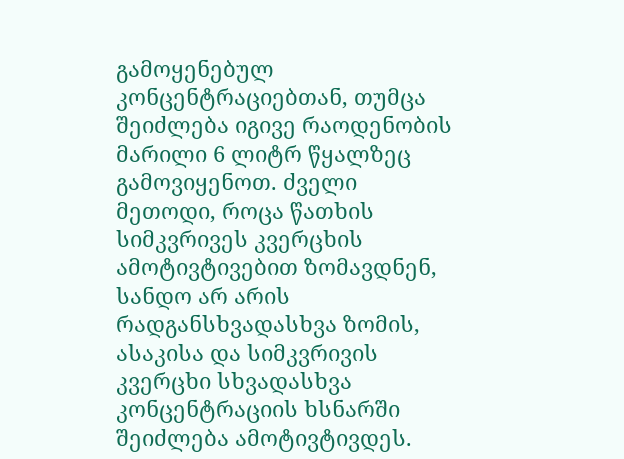გამოყენებულ კონცენტრაციებთან, თუმცა შეიძლება იგივე რაოდენობის მარილი 6 ლიტრ წყალზეც გამოვიყენოთ. ძველი მეთოდი, როცა წათხის სიმკვრივეს კვერცხის ამოტივტივებით ზომავდნენ, სანდო არ არის რადგანსხვადასხვა ზომის, ასაკისა და სიმკვრივის კვერცხი სხვადასხვა კონცენტრაციის ხსნარში შეიძლება ამოტივტივდეს.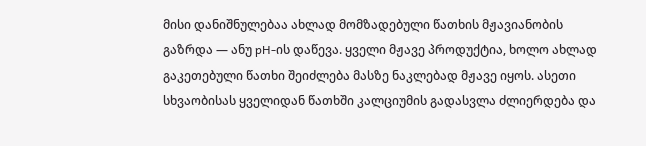მისი დანიშნულებაა ახლად მომზადებული წათხის მჟავიანობის გაზრდა — ანუ pH-ის დაწევა. ყველი მჟავე პროდუქტია, ხოლო ახლად გაკეთებული წათხი შეიძლება მასზე ნაკლებად მჟავე იყოს. ასეთი სხვაობისას ყველიდან წათხში კალციუმის გადასვლა ძლიერდება და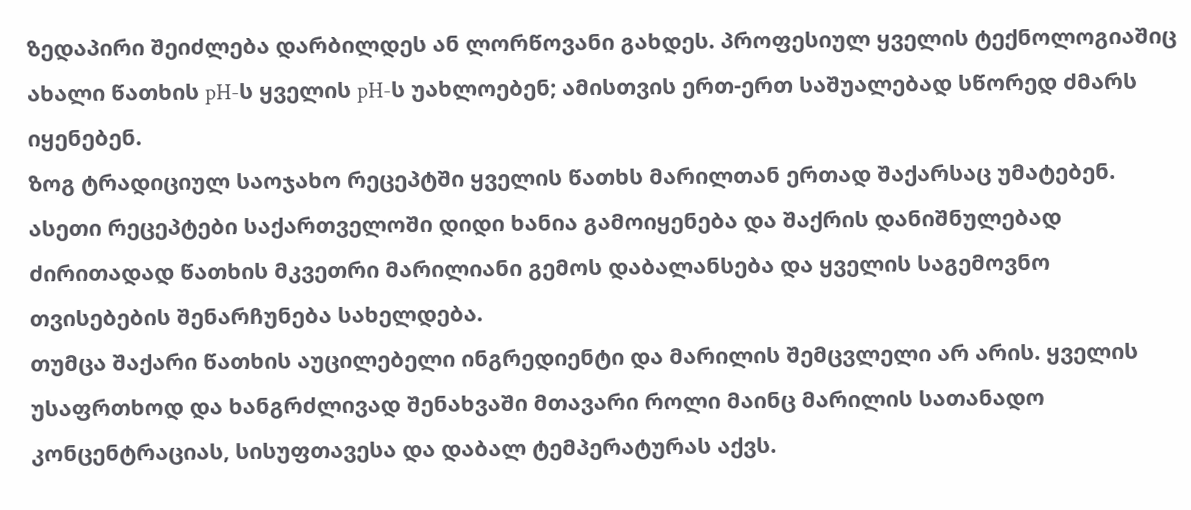ზედაპირი შეიძლება დარბილდეს ან ლორწოვანი გახდეს. პროფესიულ ყველის ტექნოლოგიაშიც ახალი წათხის pH-ს ყველის pH-ს უახლოებენ; ამისთვის ერთ-ერთ საშუალებად სწორედ ძმარს იყენებენ.
ზოგ ტრადიციულ საოჯახო რეცეპტში ყველის წათხს მარილთან ერთად შაქარსაც უმატებენ. ასეთი რეცეპტები საქართველოში დიდი ხანია გამოიყენება და შაქრის დანიშნულებად ძირითადად წათხის მკვეთრი მარილიანი გემოს დაბალანსება და ყველის საგემოვნო თვისებების შენარჩუნება სახელდება.
თუმცა შაქარი წათხის აუცილებელი ინგრედიენტი და მარილის შემცვლელი არ არის. ყველის უსაფრთხოდ და ხანგრძლივად შენახვაში მთავარი როლი მაინც მარილის სათანადო კონცენტრაციას, სისუფთავესა და დაბალ ტემპერატურას აქვს.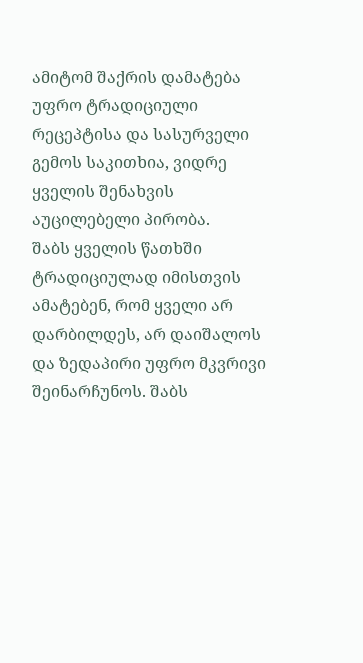ამიტომ შაქრის დამატება უფრო ტრადიციული რეცეპტისა და სასურველი გემოს საკითხია, ვიდრე ყველის შენახვის აუცილებელი პირობა.
შაბს ყველის წათხში ტრადიციულად იმისთვის ამატებენ, რომ ყველი არ დარბილდეს, არ დაიშალოს და ზედაპირი უფრო მკვრივი შეინარჩუნოს. შაბს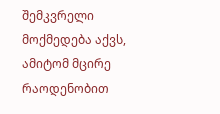შემკვრელი მოქმედება აქვს, ამიტომ მცირე რაოდენობით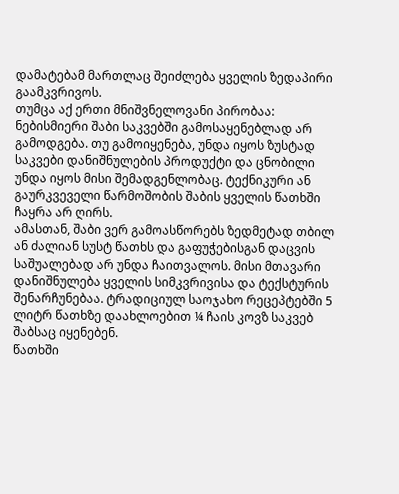დამატებამ მართლაც შეიძლება ყველის ზედაპირი გაამკვრივოს.
თუმცა აქ ერთი მნიშვნელოვანი პირობაა: ნებისმიერი შაბი საკვებში გამოსაყენებლად არ გამოდგება. თუ გამოიყენება, უნდა იყოს ზუსტად საკვები დანიშნულების პროდუქტი და ცნობილი უნდა იყოს მისი შემადგენლობაც. ტექნიკური ან გაურკვეველი წარმოშობის შაბის ყველის წათხში ჩაყრა არ ღირს.
ამასთან, შაბი ვერ გამოასწორებს ზედმეტად თბილ ან ძალიან სუსტ წათხს და გაფუჭებისგან დაცვის საშუალებად არ უნდა ჩაითვალოს. მისი მთავარი დანიშნულება ყველის სიმკვრივისა და ტექსტურის შენარჩუნებაა. ტრადიციულ საოჯახო რეცეპტებში 5 ლიტრ წათხზე დაახლოებით ¼ ჩაის კოვზ საკვებ შაბსაც იყენებენ.
წათხში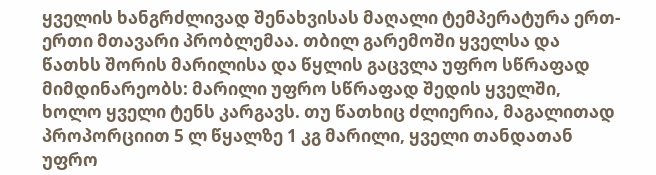ყველის ხანგრძლივად შენახვისას მაღალი ტემპერატურა ერთ-ერთი მთავარი პრობლემაა. თბილ გარემოში ყველსა და წათხს შორის მარილისა და წყლის გაცვლა უფრო სწრაფად მიმდინარეობს: მარილი უფრო სწრაფად შედის ყველში, ხოლო ყველი ტენს კარგავს. თუ წათხიც ძლიერია, მაგალითად პროპორციით 5 ლ წყალზე 1 კგ მარილი, ყველი თანდათან უფრო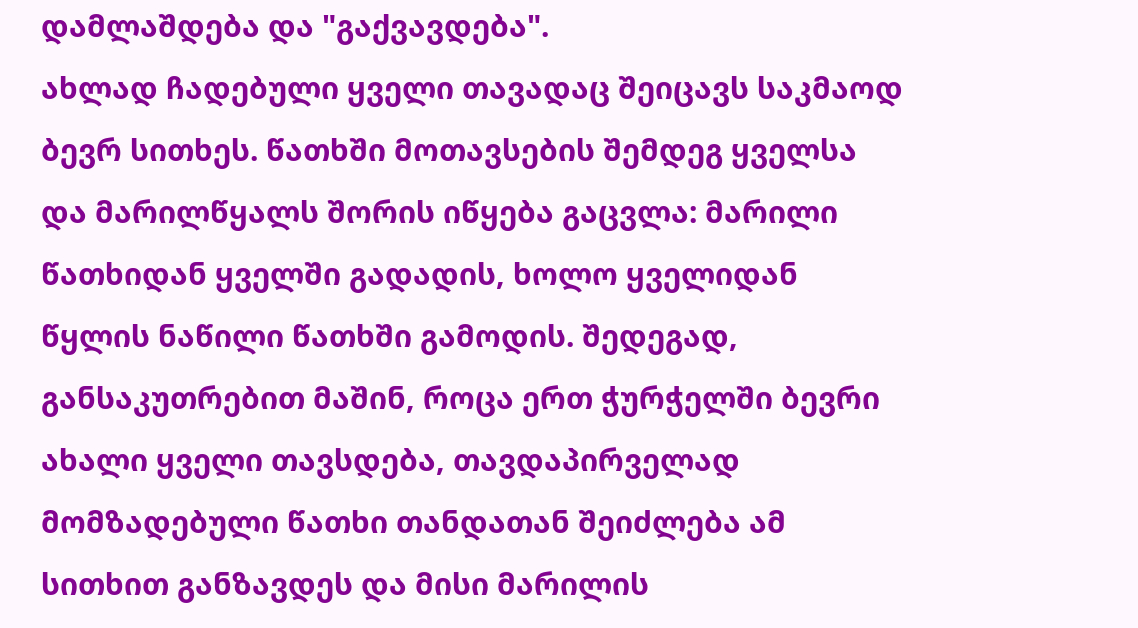დამლაშდება და "გაქვავდება".
ახლად ჩადებული ყველი თავადაც შეიცავს საკმაოდ ბევრ სითხეს. წათხში მოთავსების შემდეგ ყველსა და მარილწყალს შორის იწყება გაცვლა: მარილი წათხიდან ყველში გადადის, ხოლო ყველიდან წყლის ნაწილი წათხში გამოდის. შედეგად, განსაკუთრებით მაშინ, როცა ერთ ჭურჭელში ბევრი ახალი ყველი თავსდება, თავდაპირველად მომზადებული წათხი თანდათან შეიძლება ამ სითხით განზავდეს და მისი მარილის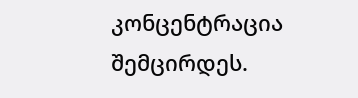კონცენტრაცია შემცირდეს.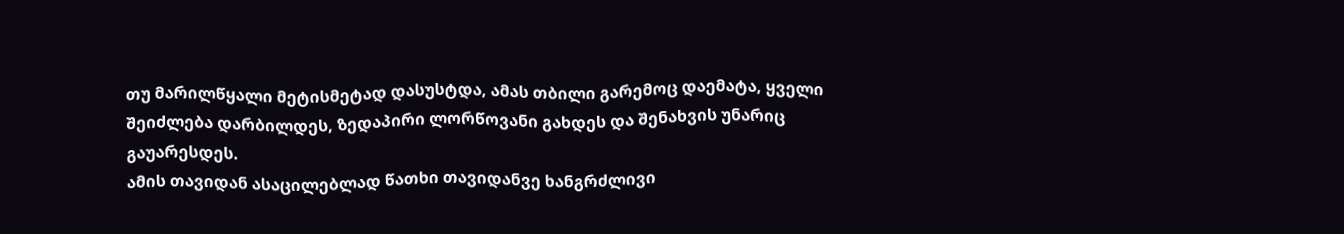თუ მარილწყალი მეტისმეტად დასუსტდა, ამას თბილი გარემოც დაემატა, ყველი შეიძლება დარბილდეს, ზედაპირი ლორწოვანი გახდეს და შენახვის უნარიც გაუარესდეს.
ამის თავიდან ასაცილებლად წათხი თავიდანვე ხანგრძლივი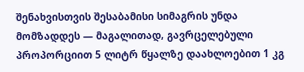შენახვისთვის შესაბამისი სიმაგრის უნდა მომზადდეს — მაგალითად, გავრცელებული პროპორციით 5 ლიტრ წყალზე დაახლოებით 1 კგ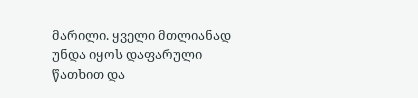მარილი. ყველი მთლიანად უნდა იყოს დაფარული წათხით და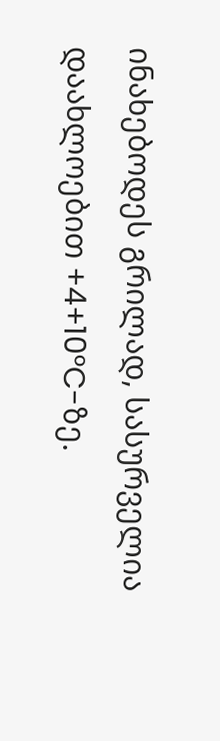ინახებოდეს გრილად, სასურველია დაახლოებით +4+10°C-ზე.